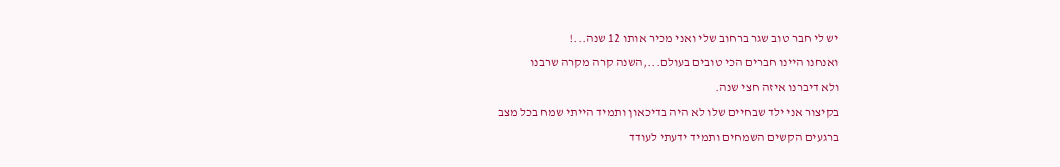יש לי חבר טוב שגר ברחוב שלי ואני מכיר אותו 12 שנה...!
ואנחנו היינו חברים הכי טובים בעולם...,השנה קרה מקרה שרבנו
ולא דיברנו איזה חצי שנה.
בקיצור אני ילד שבחיים שלו לא היה בדיכאון ותמיד הייתי שמח בכל מצב
ברגעים הקשים השמחים ותמיד ידעתי לעודד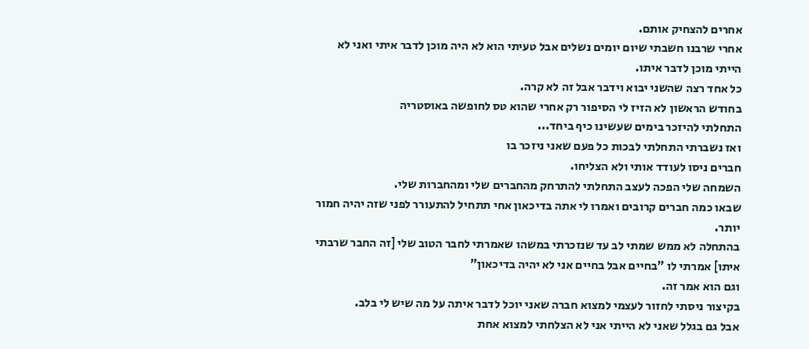אחרים להצחיק אותם.
אחרי שרבנו חשבתי שיום יומים נשלים אבל טעיתי הוא לא היה מוכן לדבר איתי ואני לא הייתי מוכן לדבר איתו.
כל אחד רצה שהשני יבוא וידבר אבל זה לא קרה.
בחודש הראשון לא הזיז לי הסיפור רק אחרי שהוא טס לחופשה באוסטריה
התחלתי להיזכר בימים שעשינו כיף ביחד...
ואז נשברתי התחלתי לבכות כל פעם שאני ניזכר בו
חברים ניסו לעודד אותי ולא הצליחו.
השמחה שלי הפכה לעצב התחלתי להתרחק מהחברים שלי ומהחברות שלי.
שבאו כמה חברים קרובים ואמרו לי אתה בדיכאון אחי תתחיל להתעורר לפני שזה יהיה חמור יותר.
בהתחלה לא ממש שמתי לב עד שנזכרתי במשהו שאמרתי לחבר הטוב שלי [זה החבר שרבתי איתו] אמרתי לו "בחיים אבל בחיים אני לא יהיה בדיכאון"
וגם הוא אמר זה.
בקיצור ניסתי לחזור לעצמי למצוא חברה שאני יוכל לדבר איתה על מה שיש לי בלב.
אבל גם בגלל שאני לא הייתי אני לא הצלחתי למצוא אחת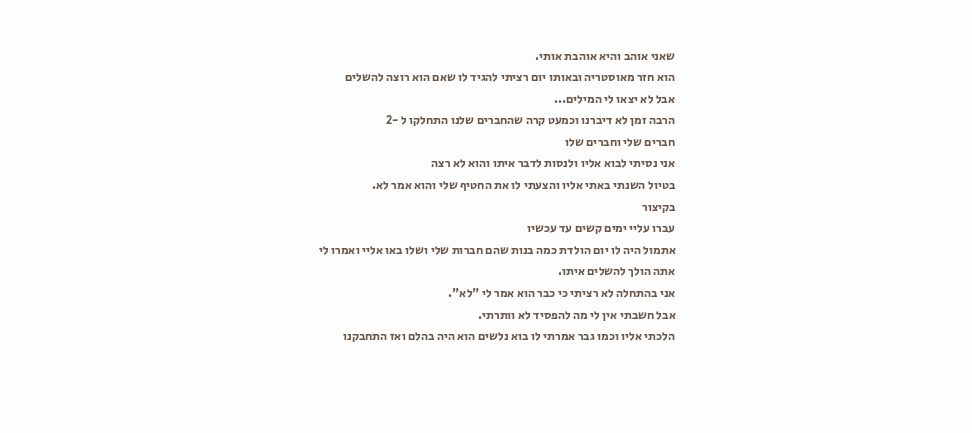שאני אוהב והיא אוהבת אותי.
הוא חזר מאוסטריה ובאותו יום רציתי להגיד לו שאם הוא רוצה להשלים
אבל לא יצאו לי המילים...
הרבה זמן לא דיברנו וכמעט קרה שהחברים שלנו התחלקו ל -2
חברים שלי וחברים שלו
אני נסיתי לבוא אליו ולנסות לדבר איתו והוא לא רצה
בטיול השנתי באתי אליו והצעתי לו את החטיף שלי והוא אמר לא.
בקיצור
עברו עליי ימים קשים עד עכשיו
אתמול היה לו יום הולדת כמה בנות שהם חברות שלי ושלו באו אליי ואמרו לי
אתה הולך להשלים איתו.
אני בהתחלה לא רציתי כי כבר הוא אמר לי "לא".
אבל חשבתי אין לי מה להפסיד לא וותרתי.
הלכתי אליו וכמו גבר אמרתי לו בוא נלשים הוא היה בהלם ואז התחבקנו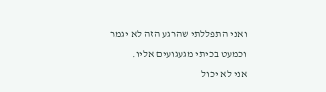ואני התפללתי שהרגע הזה לא יגמר
וכמעט בכיתי מגעגועים אליו.
אני לא יכול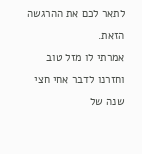לתאר לכם את ההרגשה הזאת.
אמרתי לו מזל טוב וחזרנו לדבר אחי חצי שנה של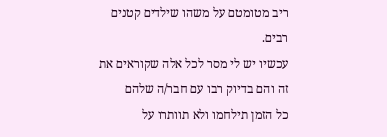ריב מטומטם על משהו שילדים קטנים רבים.
עכשיו יש לי מסר לכל אלה שקוראים את זה והם בדיוק רבו עם חבר/ה שלהם
כל הזמן תילחמו ולא תוותרו על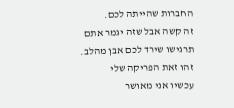החברות שהייתה לכם.
זה קשה אבל שזה יגמר אתם תרגישו שירד לכם אבן מהלב.
זהו זאת הפריקה שלי
עכשיו אני מאושר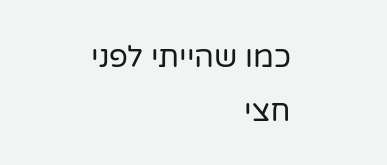כמו שהייתי לפני חצי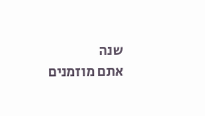שנה
אתם מוזמנים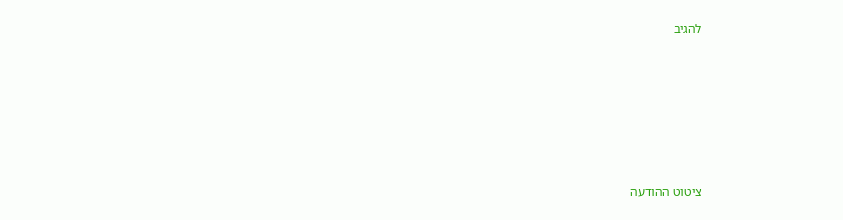להגיב







ציטוט ההודעה